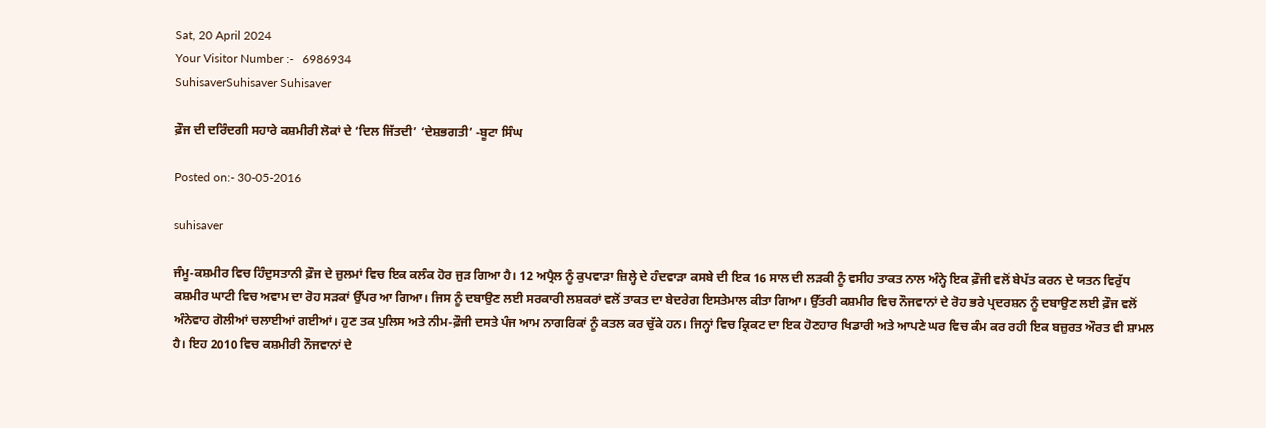Sat, 20 April 2024
Your Visitor Number :-   6986934
SuhisaverSuhisaver Suhisaver

ਫ਼ੌਜ ਦੀ ਦਰਿੰਦਗੀ ਸਹਾਰੇ ਕਸ਼ਮੀਰੀ ਲੋਕਾਂ ਦੇ ‘ਦਿਲ ਜਿੱਤਦੀ’ ‘ਦੇਸ਼ਭਗਤੀ’ -ਬੂਟਾ ਸਿੰਘ

Posted on:- 30-05-2016

suhisaver

ਜੰਮੂ-ਕਸ਼ਮੀਰ ਵਿਚ ਹਿੰਦੁਸਤਾਨੀ ਫ਼ੌਜ ਦੇ ਜ਼ੁਲਮਾਂ ਵਿਚ ਇਕ ਕਲੰਕ ਹੋਰ ਜੁੜ ਗਿਆ ਹੈ। 12 ਅਪ੍ਰੈਲ ਨੂੰ ਕੁਪਵਾੜਾ ਜ਼ਿਲ੍ਹੇ ਦੇ ਹੰਦਵਾੜਾ ਕਸਬੇ ਦੀ ਇਕ 16 ਸਾਲ ਦੀ ਲੜਕੀ ਨੂੰ ਵਸੀਹ ਤਾਕਤ ਨਾਲ ਅੰਨ੍ਹੇ ਇਕ ਫ਼ੌਜੀ ਵਲੋਂ ਬੇਪੱਤ ਕਰਨ ਦੇ ਯਤਨ ਵਿਰੁੱਧ ਕਸ਼ਮੀਰ ਘਾਟੀ ਵਿਚ ਅਵਾਮ ਦਾ ਰੋਹ ਸੜਕਾਂ ਉੱਪਰ ਆ ਗਿਆ। ਜਿਸ ਨੂੰ ਦਬਾਉਣ ਲਈ ਸਰਕਾਰੀ ਲਸ਼ਕਰਾਂ ਵਲੋਂ ਤਾਕਤ ਦਾ ਬੇਦਰੇਗ ਇਸਤੇਮਾਲ ਕੀਤਾ ਗਿਆ। ਉੱਤਰੀ ਕਸ਼ਮੀਰ ਵਿਚ ਨੌਜਵਾਨਾਂ ਦੇ ਰੋਹ ਭਰੇ ਪ੍ਰਦਰਸ਼ਨ ਨੂੰ ਦਬਾਉਣ ਲਈ ਫ਼ੌਜ ਵਲੋਂ ਅੰਨੇਵਾਹ ਗੋਲੀਆਂ ਚਲਾਈਆਂ ਗਈਆਂ। ਹੁਣ ਤਕ ਪੁਲਿਸ ਅਤੇ ਨੀਮ-ਫ਼ੌਜੀ ਦਸਤੇ ਪੰਜ ਆਮ ਨਾਗਰਿਕਾਂ ਨੂੰ ਕਤਲ ਕਰ ਚੁੱਕੇ ਹਨ। ਜਿਨ੍ਹਾਂ ਵਿਚ ਕ੍ਰਿਕਟ ਦਾ ਇਕ ਹੋਣਹਾਰ ਖਿਡਾਰੀ ਅਤੇ ਆਪਣੇ ਘਰ ਵਿਚ ਕੰਮ ਕਰ ਰਹੀ ਇਕ ਬਜ਼ੁਰਤ ਔਰਤ ਵੀ ਸ਼ਾਮਲ ਹੈ। ਇਹ 2010 ਵਿਚ ਕਸ਼ਮੀਰੀ ਨੌਜਵਾਨਾਂ ਦੇ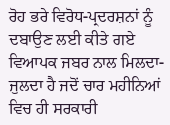ਰੋਹ ਭਰੇ ਵਿਰੋਧ-ਪ੍ਰਦਰਸ਼ਨਾਂ ਨੂੰ ਦਬਾਉਣ ਲਈ ਕੀਤੇ ਗਏ ਵਿਆਪਕ ਜਬਰ ਨਾਲ ਮਿਲਦਾ-ਜੁਲਦਾ ਹੈ ਜਦੋਂ ਚਾਰ ਮਹੀਨਿਆਂ ਵਿਚ ਹੀ ਸਰਕਾਰੀ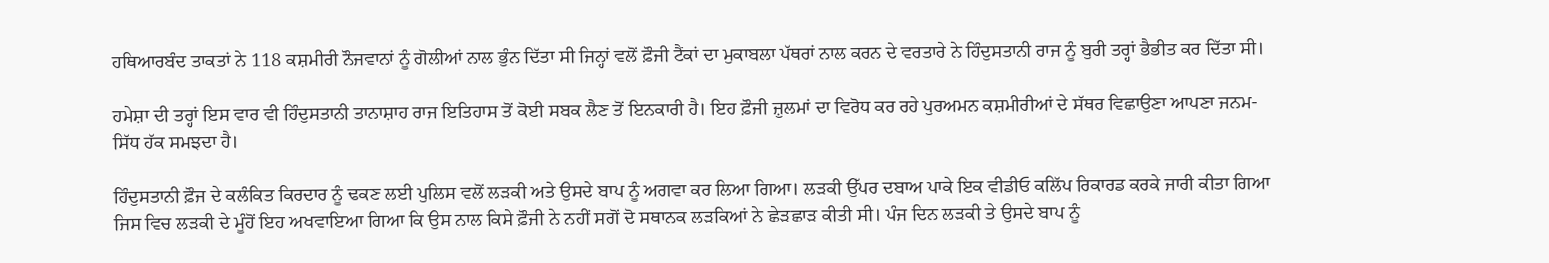ਹਥਿਆਰਬੰਦ ਤਾਕਤਾਂ ਨੇ 118 ਕਸ਼ਮੀਰੀ ਨੌਜਵਾਨਾਂ ਨੂੰ ਗੋਲੀਆਂ ਨਾਲ ਭੁੰਨ ਦਿੱਤਾ ਸੀ ਜਿਨ੍ਹਾਂ ਵਲੋਂ ਫ਼ੌਜੀ ਟੈਂਕਾਂ ਦਾ ਮੁਕਾਬਲਾ ਪੱਥਰਾਂ ਨਾਲ ਕਰਨ ਦੇ ਵਰਤਾਰੇ ਨੇ ਹਿੰਦੁਸਤਾਨੀ ਰਾਜ ਨੂੰ ਬੁਰੀ ਤਰ੍ਹਾਂ ਭੈਭੀਤ ਕਰ ਦਿੱਤਾ ਸੀ।

ਹਮੇਸ਼ਾ ਦੀ ਤਰ੍ਹਾਂ ਇਸ ਵਾਰ ਵੀ ਹਿੰਦੁਸਤਾਨੀ ਤਾਨਾਸ਼ਾਹ ਰਾਜ ਇਤਿਹਾਸ ਤੋਂ ਕੋਈ ਸਬਕ ਲੈਣ ਤੋਂ ਇਨਕਾਰੀ ਹੈ। ਇਹ ਫ਼ੌਜੀ ਜ਼ੁਲਮਾਂ ਦਾ ਵਿਰੋਧ ਕਰ ਰਹੇ ਪੁਰਅਮਨ ਕਸ਼ਮੀਰੀਆਂ ਦੇ ਸੱਥਰ ਵਿਛਾਉਣਾ ਆਪਣਾ ਜਨਮ-ਸਿੱਧ ਹੱਕ ਸਮਝਦਾ ਹੈ।

ਹਿੰਦੁਸਤਾਨੀ ਫ਼ੌਜ ਦੇ ਕਲੰਕਿਤ ਕਿਰਦਾਰ ਨੂੰ ਢਕਣ ਲਈ ਪੁਲਿਸ ਵਲੋਂ ਲੜਕੀ ਅਤੇ ਉਸਦੇ ਬਾਪ ਨੂੰ ਅਗਵਾ ਕਰ ਲਿਆ ਗਿਆ। ਲੜਕੀ ਉੱਪਰ ਦਬਾਅ ਪਾਕੇ ਇਕ ਵੀਡੀਓ ਕਲਿੱਪ ਰਿਕਾਰਡ ਕਰਕੇ ਜਾਰੀ ਕੀਤਾ ਗਿਆ ਜਿਸ ਵਿਚ ਲੜਕੀ ਦੇ ਮੂੰਹੋਂ ਇਹ ਅਖਵਾਇਆ ਗਿਆ ਕਿ ਉਸ ਨਾਲ ਕਿਸੇ ਫ਼ੌਜੀ ਨੇ ਨਹੀਂ ਸਗੋਂ ਦੋ ਸਥਾਨਕ ਲੜਕਿਆਂ ਨੇ ਛੇੜਛਾੜ ਕੀਤੀ ਸੀ। ਪੰਜ ਦਿਨ ਲੜਕੀ ਤੇ ਉਸਦੇ ਬਾਪ ਨੂੰ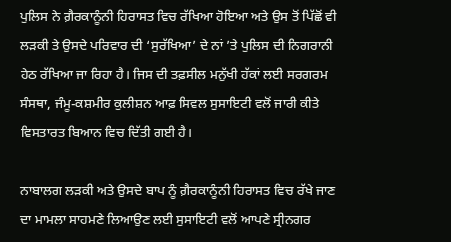ਪੁਲਿਸ ਨੇ ਗ਼ੈਰਕਾਨੂੰਨੀ ਹਿਰਾਸਤ ਵਿਚ ਰੱਖਿਆ ਹੋਇਆ ਅਤੇ ਉਸ ਤੋਂ ਪਿੱਛੋਂ ਵੀ ਲੜਕੀ ਤੇ ਉਸਦੇ ਪਰਿਵਾਰ ਦੀ ‘ਸੁਰੱਖਿਆ’ ਦੇ ਨਾਂ ’ਤੇ ਪੁਲਿਸ ਦੀ ਨਿਗਰਾਨੀ ਹੇਠ ਰੱਖਿਆ ਜਾ ਰਿਹਾ ਹੈ। ਜਿਸ ਦੀ ਤਫ਼ਸੀਲ ਮਨੁੱਖੀ ਹੱਕਾਂ ਲਈ ਸਰਗਰਮ ਸੰਸਥਾ, ਜੰਮੂ-ਕਸ਼ਮੀਰ ਕੁਲੀਸ਼ਨ ਆਫ਼ ਸਿਵਲ ਸੁਸਾਇਟੀ ਵਲੋਂ ਜਾਰੀ ਕੀਤੇ ਵਿਸਤਾਰਤ ਬਿਆਨ ਵਿਚ ਦਿੱਤੀ ਗਈ ਹੈ।

ਨਾਬਾਲਗ ਲੜਕੀ ਅਤੇ ਉਸਦੇ ਬਾਪ ਨੂੰ ਗ਼ੈਰਕਾਨੂੰਨੀ ਹਿਰਾਸਤ ਵਿਚ ਰੱਖੇ ਜਾਣ ਦਾ ਮਾਮਲਾ ਸਾਹਮਣੇ ਲਿਆਉਣ ਲਈ ਸੁਸਾਇਟੀ ਵਲੋਂ ਆਪਣੇ ਸ੍ਰੀਨਗਰ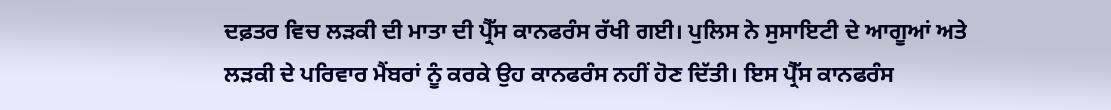ਦਫ਼ਤਰ ਵਿਚ ਲੜਕੀ ਦੀ ਮਾਤਾ ਦੀ ਪ੍ਰੈੱਸ ਕਾਨਫਰੰਸ ਰੱਖੀ ਗਈ। ਪੁਲਿਸ ਨੇ ਸੁਸਾਇਟੀ ਦੇ ਆਗੂਆਂ ਅਤੇ ਲੜਕੀ ਦੇ ਪਰਿਵਾਰ ਮੈਂਬਰਾਂ ਨੂੰ ਕਰਕੇ ਉਹ ਕਾਨਫਰੰਸ ਨਹੀਂ ਹੋਣ ਦਿੱਤੀ। ਇਸ ਪ੍ਰੈੱਸ ਕਾਨਫਰੰਸ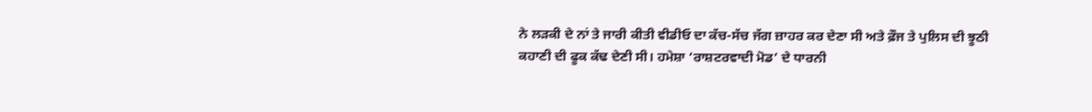ਨੇ ਲੜਕੀ ਦੇ ਨਾਂ ਤੇ ਜਾਰੀ ਕੀਤੀ ਵੀਡੀਓ ਦਾ ਕੱਚ-ਸੱਚ ਜੱਗ ਜ਼ਾਹਰ ਕਰ ਦੇਣਾ ਸੀ ਅਤੇ ਫ਼ੌਜ ਤੇ ਪੁਲਿਸ ਦੀ ਝੂਠੀ ਕਹਾਣੀ ਦੀ ਫੂਕ ਕੱਢ ਦੇਣੀ ਸੀ। ਹਮੇਸ਼ਾ ‘ਰਾਸ਼ਟਰਵਾਦੀ ਮੋਡ’ ਦੇ ਧਾਰਨੀ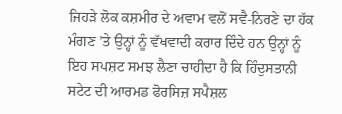ਜਿਹੜੇ ਲੋਕ ਕਸ਼ਮੀਰ ਦੇ ਅਵਾਮ ਵਲੋਂ ਸਵੈ-ਨਿਰਣੇ ਦਾ ਹੱਕ ਮੰਗਣ ’ਤੇ ਉਨ੍ਹਾਂ ਨੂੰ ਵੱਖਵਾਦੀ ਕਰਾਰ ਦਿੰਦੇ ਹਨ ਉਨ੍ਹਾਂ ਨੂੰ ਇਹ ਸਪਸ਼ਟ ਸਮਝ ਲੈਣਾ ਚਾਹੀਦਾ ਹੈ ਕਿ ਹਿੰਦੁਸਤਾਨੀ ਸਟੇਟ ਦੀ ਆਰਮਡ ਫੋਰਸਿਜ਼ ਸਪੈਸ਼ਲ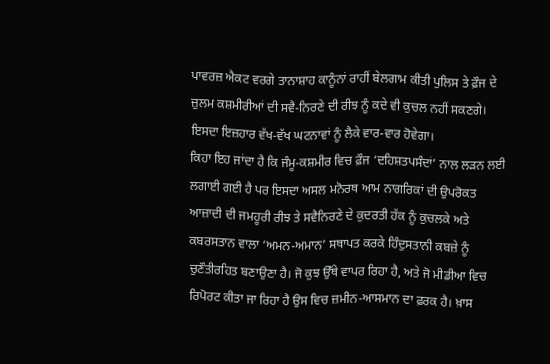ਪਾਵਰਜ਼ ਐਕਟ ਵਰਗੇ ਤਾਨਾਸ਼ਾਹ ਕਾਨੂੰਨਾਂ ਰਾਹੀਂ ਬੇਲਗਾਮ ਕੀਤੀ ਪੁਲਿਸ ਤੇ ਫ਼ੌਜ ਦੇ ਜ਼ੁਲਮ ਕਸ਼ਮੀਰੀਆਂ ਦੀ ਸਵੈ-ਨਿਰਣੇ ਦੀ ਰੀਝ ਨੂੰ ਕਦੇ ਵੀ ਕੁਚਲ ਨਹੀਂ ਸਕਣਗੇ। ਇਸਦਾ ਇਜ਼ਹਾਰ ਵੱਖ-ਵੱਖ ਘਟਨਾਵਾਂ ਨੂੰ ਲੈਕੇ ਵਾਰ-ਵਾਰ ਹੋਵੇਗਾ।
ਕਿਹਾ ਇਹ ਜਾਂਦਾ ਹੈ ਕਿ ਜੰਮੂ-ਕਸ਼ਮੀਰ ਵਿਚ ਫ਼ੌਜ ‘ਦਹਿਸ਼ਤਪਸੰਦਾਂ’ ਨਾਲ ਲੜਨ ਲਈ ਲਗਾਈ ਗਈ ਹੈ ਪਰ ਇਸਦਾ ਅਸਲ ਮਨੋਰਥ ਆਮ ਨਾਗਰਿਕਾਂ ਦੀ ਉਪਰੋਕਤ ਆਜ਼ਾਦੀ ਦੀ ਜਮਹੂਰੀ ਰੀਝ ਤੇ ਸਵੈਨਿਰਣੇ ਦੇ ਕੁਦਰਤੀ ਹੱਕ ਨੂੰ ਕੁਚਲਕੇ ਅਤੇ ਕਬਰਸਤਾਨ ਵਾਲਾ ‘ਅਮਨ-ਅਮਾਨ’ ਸਥਾਪਤ ਕਰਕੇ ਹਿੰਦੁਸਤਾਨੀ ਕਬਜ਼ੇ ਨੂੰ ਚੁਣੌਤੀਰਹਿਤ ਬਣਾਉਣਾ ਹੈ। ਜੋ ਕੁਝ ਉੱਥੇ ਵਾਪਰ ਰਿਹਾ ਹੈ, ਅਤੇ ਜੋ ਮੀਡੀਆ ਵਿਚ ਰਿਪੋਰਟ ਕੀਤਾ ਜਾ ਰਿਹਾ ਹੈ ਉਸ ਵਿਚ ਜ਼ਮੀਨ-ਆਸਮਾਨ ਦਾ ਫ਼ਰਕ ਹੈ। ਖ਼ਾਸ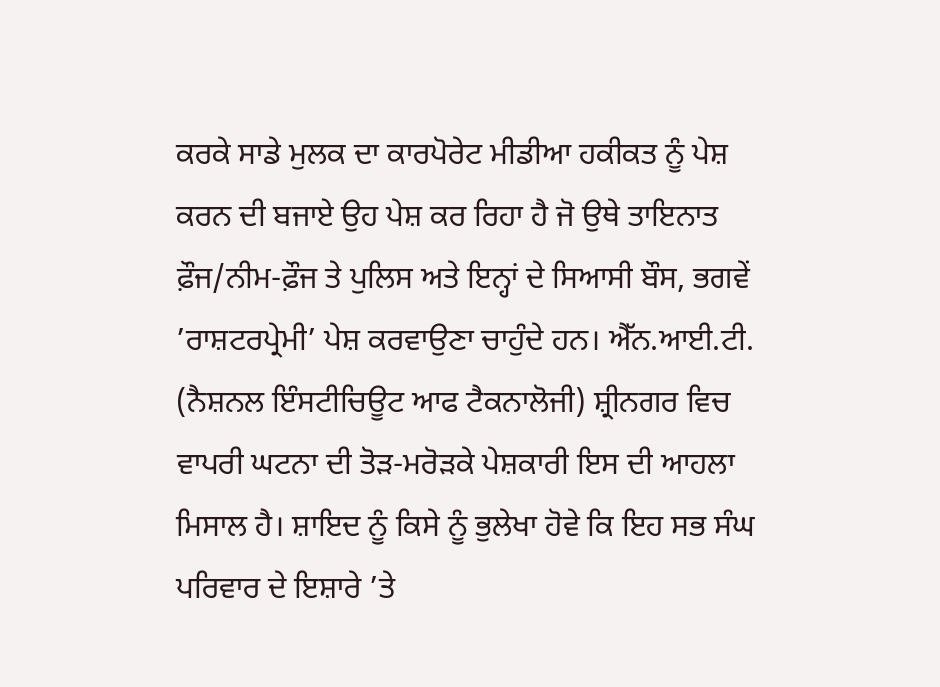ਕਰਕੇ ਸਾਡੇ ਮੁਲਕ ਦਾ ਕਾਰਪੋਰੇਟ ਮੀਡੀਆ ਹਕੀਕਤ ਨੂੰ ਪੇਸ਼ ਕਰਨ ਦੀ ਬਜਾਏ ਉਹ ਪੇਸ਼ ਕਰ ਰਿਹਾ ਹੈ ਜੋ ਉਥੇ ਤਾਇਨਾਤ ਫ਼ੌਜ/ਨੀਮ-ਫ਼ੌਜ ਤੇ ਪੁਲਿਸ ਅਤੇ ਇਨ੍ਹਾਂ ਦੇ ਸਿਆਸੀ ਬੌਸ, ਭਗਵੇਂ ’ਰਾਸ਼ਟਰਪ੍ਰੇਮੀ’ ਪੇਸ਼ ਕਰਵਾਉਣਾ ਚਾਹੁੰਦੇ ਹਨ। ਐੱਨ.ਆਈ.ਟੀ. (ਨੈਸ਼ਨਲ ਇੰਸਟੀਚਿਊਟ ਆਫ ਟੈਕਨਾਲੋਜੀ) ਸ਼੍ਰੀਨਗਰ ਵਿਚ ਵਾਪਰੀ ਘਟਨਾ ਦੀ ਤੋੜ-ਮਰੋੜਕੇ ਪੇਸ਼ਕਾਰੀ ਇਸ ਦੀ ਆਹਲਾ ਮਿਸਾਲ ਹੈ। ਸ਼ਾਇਦ ਨੂੰ ਕਿਸੇ ਨੂੰ ਭੁਲੇਖਾ ਹੋਵੇ ਕਿ ਇਹ ਸਭ ਸੰਘ ਪਰਿਵਾਰ ਦੇ ਇਸ਼ਾਰੇ ’ਤੇ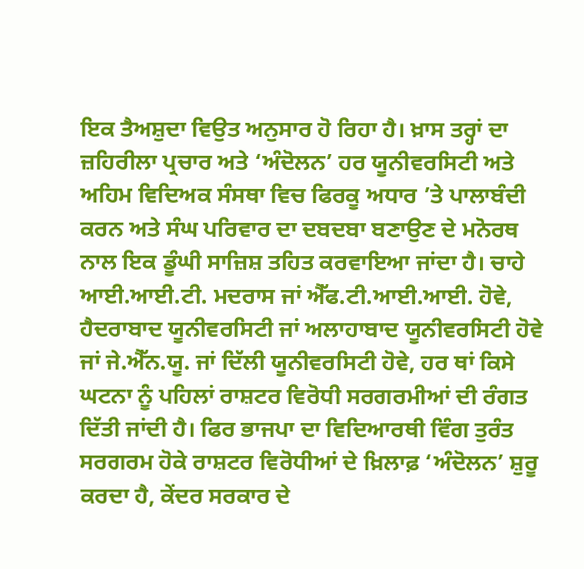ਇਕ ਤੈਅਸ਼ੁਦਾ ਵਿਉਤ ਅਨੁਸਾਰ ਹੋ ਰਿਹਾ ਹੈ। ਖ਼ਾਸ ਤਰ੍ਹਾਂ ਦਾ ਜ਼ਹਿਰੀਲਾ ਪ੍ਰਚਾਰ ਅਤੇ ‘ਅੰਦੋਲਨ’ ਹਰ ਯੂਨੀਵਰਸਿਟੀ ਅਤੇ ਅਹਿਮ ਵਿਦਿਅਕ ਸੰਸਥਾ ਵਿਚ ਫਿਰਕੂ ਅਧਾਰ ’ਤੇ ਪਾਲਾਬੰਦੀ ਕਰਨ ਅਤੇ ਸੰਘ ਪਰਿਵਾਰ ਦਾ ਦਬਦਬਾ ਬਣਾਉਣ ਦੇ ਮਨੋਰਥ ਨਾਲ ਇਕ ਡੂੰਘੀ ਸਾਜ਼ਿਸ਼ ਤਹਿਤ ਕਰਵਾਇਆ ਜਾਂਦਾ ਹੈ। ਚਾਹੇ ਆਈ.ਆਈ.ਟੀ. ਮਦਰਾਸ ਜਾਂ ਐੱਫ.ਟੀ.ਆਈ.ਆਈ. ਹੋਵੇ, ਹੈਦਰਾਬਾਦ ਯੂਨੀਵਰਸਿਟੀ ਜਾਂ ਅਲਾਹਾਬਾਦ ਯੂਨੀਵਰਸਿਟੀ ਹੋਵੇ ਜਾਂ ਜੇ.ਐੱਨ.ਯੂ. ਜਾਂ ਦਿੱਲੀ ਯੂਨੀਵਰਸਿਟੀ ਹੋਵੇ, ਹਰ ਥਾਂ ਕਿਸੇ ਘਟਨਾ ਨੂੰ ਪਹਿਲਾਂ ਰਾਸ਼ਟਰ ਵਿਰੋਧੀ ਸਰਗਰਮੀਆਂ ਦੀ ਰੰਗਤ ਦਿੱਤੀ ਜਾਂਦੀ ਹੈ। ਫਿਰ ਭਾਜਪਾ ਦਾ ਵਿਦਿਆਰਥੀ ਵਿੰਗ ਤੁਰੰਤ ਸਰਗਰਮ ਹੋਕੇ ਰਾਸ਼ਟਰ ਵਿਰੋਧੀਆਂ ਦੇ ਖ਼ਿਲਾਫ਼ ‘ਅੰਦੋਲਨ’ ਸ਼ੁਰੂ ਕਰਦਾ ਹੈ, ਕੇਂਦਰ ਸਰਕਾਰ ਦੇ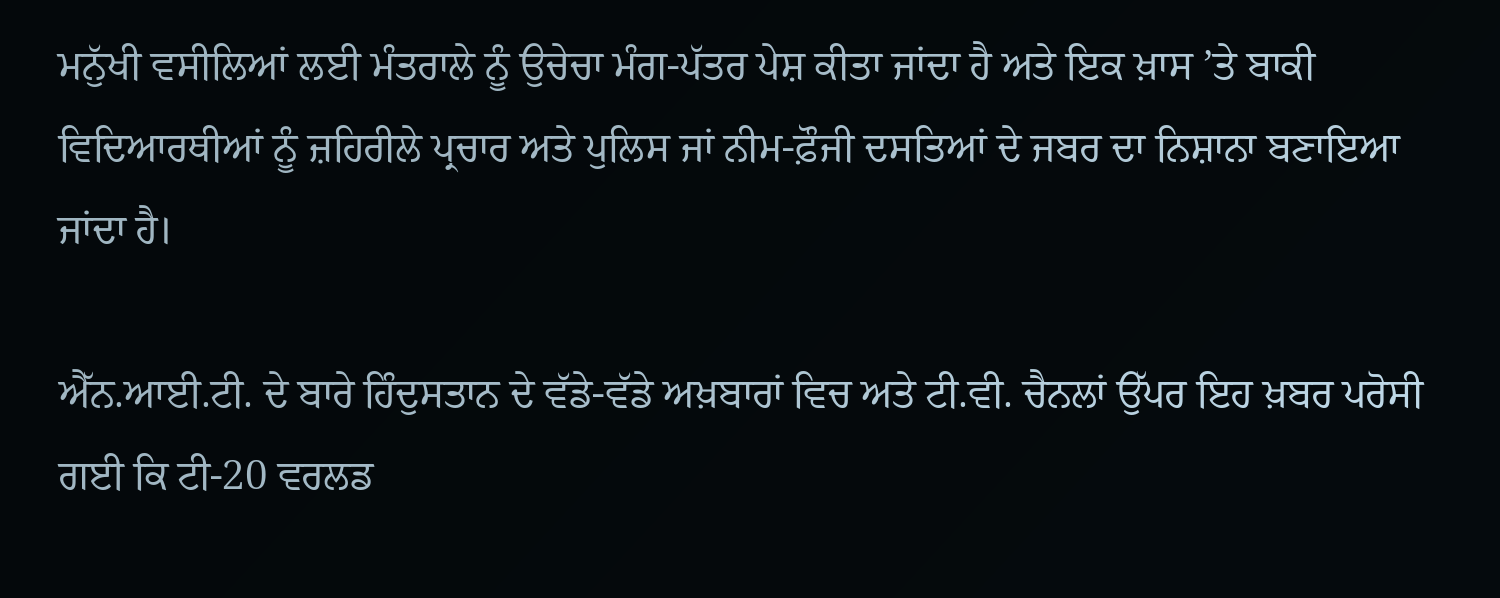ਮਨੁੱਖੀ ਵਸੀਲਿਆਂ ਲਈ ਮੰਤਰਾਲੇ ਨੂੰ ਉਚੇਚਾ ਮੰਗ-ਪੱਤਰ ਪੇਸ਼ ਕੀਤਾ ਜਾਂਦਾ ਹੈ ਅਤੇ ਇਕ ਖ਼ਾਸ ’ਤੇ ਬਾਕੀ ਵਿਦਿਆਰਥੀਆਂ ਨੂੰ ਜ਼ਹਿਰੀਲੇ ਪ੍ਰਚਾਰ ਅਤੇ ਪੁਲਿਸ ਜਾਂ ਨੀਮ-ਫ਼ੌਜੀ ਦਸਤਿਆਂ ਦੇ ਜਬਰ ਦਾ ਨਿਸ਼ਾਨਾ ਬਣਾਇਆ ਜਾਂਦਾ ਹੈ।

ਐੱਨ.ਆਈ.ਟੀ. ਦੇ ਬਾਰੇ ਹਿੰਦੁਸਤਾਨ ਦੇ ਵੱਡੇ-ਵੱਡੇ ਅਖ਼ਬਾਰਾਂ ਵਿਚ ਅਤੇ ਟੀ.ਵੀ. ਚੈਨਲਾਂ ਉੱਪਰ ਇਹ ਖ਼ਬਰ ਪਰੋਸੀ ਗਈ ਕਿ ਟੀ-20 ਵਰਲਡ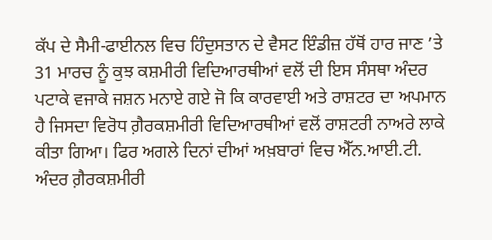ਕੱਪ ਦੇ ਸੈਮੀ-ਫਾਈਨਲ ਵਿਚ ਹਿੰਦੁਸਤਾਨ ਦੇ ਵੈਸਟ ਇੰਡੀਜ਼ ਹੱਥੋਂ ਹਾਰ ਜਾਣ ’ਤੇ 31 ਮਾਰਚ ਨੂੰ ਕੁਝ ਕਸ਼ਮੀਰੀ ਵਿਦਿਆਰਥੀਆਂ ਵਲੋਂ ਦੀ ਇਸ ਸੰਸਥਾ ਅੰਦਰ ਪਟਾਕੇ ਵਜਾਕੇ ਜਸ਼ਨ ਮਨਾਏ ਗਏ ਜੋ ਕਿ ਕਾਰਵਾਈ ਅਤੇ ਰਾਸ਼ਟਰ ਦਾ ਅਪਮਾਨ ਹੈ ਜਿਸਦਾ ਵਿਰੋਧ ਗ਼ੈਰਕਸ਼ਮੀਰੀ ਵਿਦਿਆਰਥੀਆਂ ਵਲੋਂ ਰਾਸ਼ਟਰੀ ਨਾਅਰੇ ਲਾਕੇ ਕੀਤਾ ਗਿਆ। ਫਿਰ ਅਗਲੇ ਦਿਨਾਂ ਦੀਆਂ ਅਖ਼ਬਾਰਾਂ ਵਿਚ ਐੱਨ.ਆਈ.ਟੀ. ਅੰਦਰ ਗ਼ੈਰਕਸ਼ਮੀਰੀ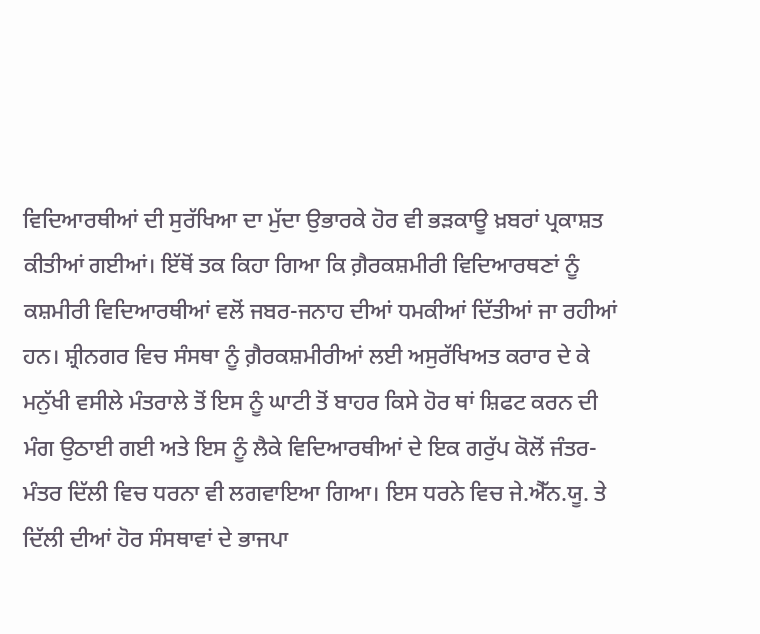ਵਿਦਿਆਰਥੀਆਂ ਦੀ ਸੁਰੱਖਿਆ ਦਾ ਮੁੱਦਾ ਉਭਾਰਕੇ ਹੋਰ ਵੀ ਭੜਕਾਊ ਖ਼ਬਰਾਂ ਪ੍ਰਕਾਸ਼ਤ ਕੀਤੀਆਂ ਗਈਆਂ। ਇੱਥੋਂ ਤਕ ਕਿਹਾ ਗਿਆ ਕਿ ਗ਼ੈਰਕਸ਼ਮੀਰੀ ਵਿਦਿਆਰਥਣਾਂ ਨੂੰ ਕਸ਼ਮੀਰੀ ਵਿਦਿਆਰਥੀਆਂ ਵਲੋਂ ਜਬਰ-ਜਨਾਹ ਦੀਆਂ ਧਮਕੀਆਂ ਦਿੱਤੀਆਂ ਜਾ ਰਹੀਆਂ ਹਨ। ਸ਼੍ਰੀਨਗਰ ਵਿਚ ਸੰਸਥਾ ਨੂੰ ਗ਼ੈਰਕਸ਼ਮੀਰੀਆਂ ਲਈ ਅਸੁਰੱਖਿਅਤ ਕਰਾਰ ਦੇ ਕੇ ਮਨੁੱਖੀ ਵਸੀਲੇ ਮੰਤਰਾਲੇ ਤੋਂ ਇਸ ਨੂੰ ਘਾਟੀ ਤੋਂ ਬਾਹਰ ਕਿਸੇ ਹੋਰ ਥਾਂ ਸ਼ਿਫਟ ਕਰਨ ਦੀ ਮੰਗ ਉਠਾਈ ਗਈ ਅਤੇ ਇਸ ਨੂੰ ਲੈਕੇ ਵਿਦਿਆਰਥੀਆਂ ਦੇ ਇਕ ਗਰੁੱਪ ਕੋਲੋਂ ਜੰਤਰ-ਮੰਤਰ ਦਿੱਲੀ ਵਿਚ ਧਰਨਾ ਵੀ ਲਗਵਾਇਆ ਗਿਆ। ਇਸ ਧਰਨੇ ਵਿਚ ਜੇ.ਐੱਨ.ਯੂ. ਤੇ ਦਿੱਲੀ ਦੀਆਂ ਹੋਰ ਸੰਸਥਾਵਾਂ ਦੇ ਭਾਜਪਾ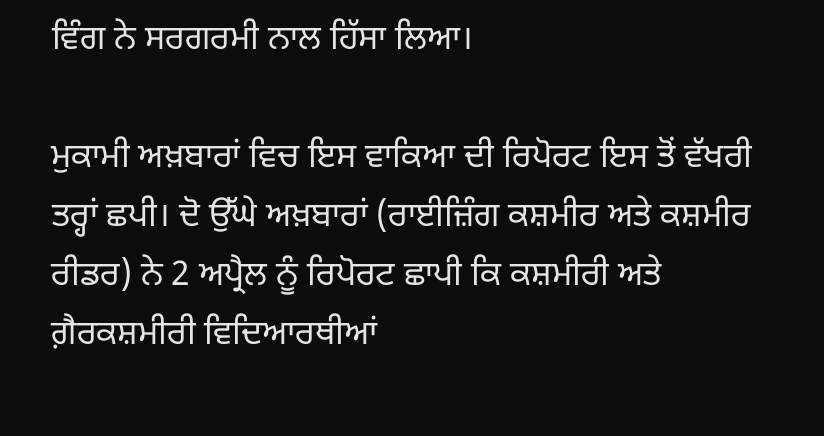ਵਿੰਗ ਨੇ ਸਰਗਰਮੀ ਨਾਲ ਹਿੱਸਾ ਲਿਆ।

ਮੁਕਾਮੀ ਅਖ਼ਬਾਰਾਂ ਵਿਚ ਇਸ ਵਾਕਿਆ ਦੀ ਰਿਪੋਰਟ ਇਸ ਤੋਂ ਵੱਖਰੀ ਤਰ੍ਹਾਂ ਛਪੀ। ਦੋ ਉੱਘੇ ਅਖ਼ਬਾਰਾਂ (ਰਾਈਜ਼ਿੰਗ ਕਸ਼ਮੀਰ ਅਤੇ ਕਸ਼ਮੀਰ ਰੀਡਰ) ਨੇ 2 ਅਪ੍ਰੈਲ ਨੂੰ ਰਿਪੋਰਟ ਛਾਪੀ ਕਿ ਕਸ਼ਮੀਰੀ ਅਤੇ ਗ਼ੈਰਕਸ਼ਮੀਰੀ ਵਿਦਿਆਰਥੀਆਂ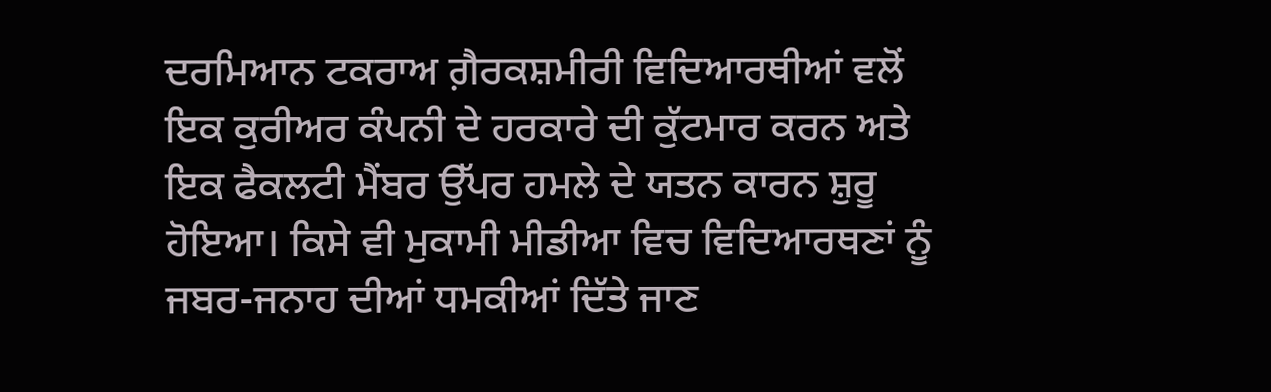ਦਰਮਿਆਨ ਟਕਰਾਅ ਗ਼ੈਰਕਸ਼ਮੀਰੀ ਵਿਦਿਆਰਥੀਆਂ ਵਲੋਂ ਇਕ ਕੁਰੀਅਰ ਕੰਪਨੀ ਦੇ ਹਰਕਾਰੇ ਦੀ ਕੁੱਟਮਾਰ ਕਰਨ ਅਤੇ ਇਕ ਫੈਕਲਟੀ ਮੈਂਬਰ ਉੱਪਰ ਹਮਲੇ ਦੇ ਯਤਨ ਕਾਰਨ ਸ਼ੁਰੂ ਹੋਇਆ। ਕਿਸੇ ਵੀ ਮੁਕਾਮੀ ਮੀਡੀਆ ਵਿਚ ਵਿਦਿਆਰਥਣਾਂ ਨੂੰ ਜਬਰ-ਜਨਾਹ ਦੀਆਂ ਧਮਕੀਆਂ ਦਿੱਤੇ ਜਾਣ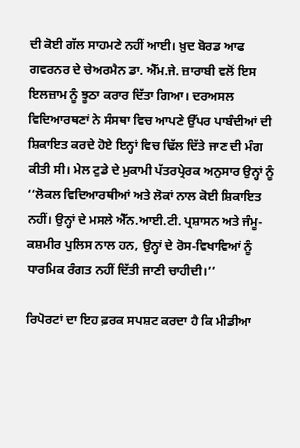ਦੀ ਕੋਈ ਗੱਲ ਸਾਹਮਣੇ ਨਹੀਂ ਆਈ। ਖ਼ੁਦ ਬੋਰਡ ਆਫ ਗਵਰਨਰ ਦੇ ਚੇਅਰਮੈਨ ਡਾ. ਐੱਮ.ਜੇ. ਜ਼ਾਰਾਬੀ ਵਲੋਂ ਇਸ ਇਲਜ਼ਾਮ ਨੂੰ ਝੂਠਾ ਕਰਾਰ ਦਿੱਤਾ ਗਿਆ। ਦਰਅਸਲ ਵਿਦਿਆਰਥਣਾਂ ਨੇ ਸੰਸਥਾ ਵਿਚ ਆਪਣੇ ਉੱਪਰ ਪਾਬੰਦੀਆਂ ਦੀ ਸ਼ਿਕਾਇਤ ਕਰਦੇ ਹੋਏ ਇਨ੍ਹਾਂ ਵਿਚ ਢਿੱਲ ਦਿੱਤੇ ਜਾਣ ਦੀ ਮੰਗ ਕੀਤੀ ਸੀ। ਮੇਲ ਟੁਡੇ ਦੇ ਮੁਕਾਮੀ ਪੱਤਰਪ੍ਰੇਰਕ ਅਨੁਸਾਰ ਉਨ੍ਹਾਂ ਨੂੰ ‘‘ਲੋਕਲ ਵਿਦਿਆਰਥੀਆਂ ਅਤੇ ਲੋਕਾਂ ਨਾਲ ਕੋਈ ਸ਼ਿਕਾਇਤ ਨਹੀਂ। ਉਨ੍ਹਾਂ ਦੇ ਮਸਲੇ ਐੱਨ.ਆਈ.ਟੀ. ਪ੍ਰਸ਼ਾਸਨ ਅਤੇ ਜੰਮੂ-ਕਸ਼ਮੀਰ ਪੁਲਿਸ ਨਾਲ ਹਨ, ਉਨ੍ਹਾਂ ਦੇ ਰੋਸ-ਵਿਖਾਵਿਆਂ ਨੂੰ ਧਾਰਮਿਕ ਰੰਗਤ ਨਹੀਂ ਦਿੱਤੀ ਜਾਣੀ ਚਾਹੀਦੀ।’’

ਰਿਪੋਰਟਾਂ ਦਾ ਇਹ ਫ਼ਰਕ ਸਪਸ਼ਟ ਕਰਦਾ ਹੈ ਕਿ ਮੀਡੀਆ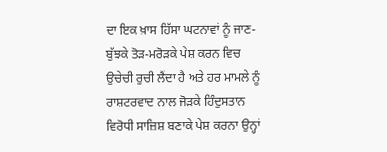ਦਾ ਇਕ ਖ਼ਾਸ ਹਿੱਸਾ ਘਟਨਾਵਾਂ ਨੂੰ ਜਾਣ-ਬੁੱਝਕੇ ਤੋੜ-ਮਰੋੜਕੇ ਪੇਸ਼ ਕਰਨ ਵਿਚ ਉਚੇਚੀ ਰੁਚੀ ਲੈਂਦਾ ਹੈ ਅਤੇ ਹਰ ਮਾਮਲੇ ਨੂੰ ਰਾਸ਼ਟਰਵਾਦ ਨਾਲ ਜੋੜਕੇ ਹਿੰਦੁਸਤਾਨ ਵਿਰੋਧੀ ਸਾਜ਼ਿਸ਼ ਬਣਾਕੇ ਪੇਸ਼ ਕਰਨਾ ਉਨ੍ਹਾਂ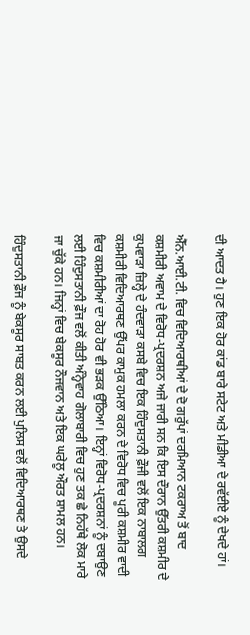ਦੀ ਆਦਤ ਹੈ। ਹੁਣ ਇਕ ਹੋਰ ਕਾਂਡ ਬਾਰੇ ਸਟੇਟ ਅਤੇ ਮੀਡੀਆ ਦੇ ਰਵੱਈਏ ਨੂੰ ਦੇਖਦੇ ਹਾਂ।

ਐੱਨ.ਆਈ.ਟੀ. ਵਿਚ ਵਿਦਿਆਰਥੀਆਂ ਦੇ ਦੋ ਗਰੁੱਪਾਂ ਦਰਮਿਆਨ ਟਕਰਾਅ ਤੋਂ ਬਾਦ ਕਸ਼ਮੀਰੀ ਅਵਾਮ ਦੇ ਵਿਰੋਧ-ਪ੍ਰਦਰਸ਼ਨ ਅਜੇ ਜਾਰੀ ਸਨ ਕਿ ਇਸ ਦੌਰਾਨ ਉੱਤਰੀ ਕਸ਼ਮੀਰ ਦੇ ਕੁਪਵਾੜਾ ਜ਼ਿਲ੍ਹੇ ਦੇ ਹੰਦਵਾੜਾ ਕਸਬੇ ਵਿਚ ਇਕ ਹਿੰਦੁਸਤਾਨੀ ਫ਼ੌਜੀ ਵਲੋਂ ਇਕ ਨਾਬਾਲਗ ਕਸ਼ਮੀਰੀ ਵਿਦਿਆਰਥਣ ਉੱਪਰ ਕਾਮੁਕ ਹਮਲਾ ਕਰਨ ਦੇ ਵਿਰੋਧ ਵਿਚ ਪੂਰੀ ਕਸ਼ਮੀਰ ਵਾਦੀ ਵਿਚ ਕਸ਼ਮੀਰੀਆਂ ਦਾ ਰੋਹ ਹੋਰ ਵੀ ਭੜਕ ਉੱਠਿਆ। ਇਨ੍ਹਾਂ ਵਿਰੋਧ-ਪ੍ਰਦਰਸ਼ਨਾਂ ਨੂੰ ਦਬਾਉਣ ਲਈ ਹਿੰਦੁਸਤਾਨੀ ਫ਼ੌਜ ਵਲੋਂ ਕੀਤੀ ਅੰਨ੍ਹੇਵਾਹ ਗੋਲਾਬਾਰੀ ਵਿਚ ਹੁਣ ਤਕ ਛੇ ਨਿਹੱਥੇ ਲੋਕ ਮਾਰੇ ਜਾ ਚੁੱਕੇ ਹਨ। ਜਿਨ੍ਹਾਂ ਵਿਚ ਬੇਕਸੂਰ ਨੌਜਵਾਨ ਅਤੇ ਇਕ ਘਰੇਲੂ ਔਰਤ ਸ਼ਾਮਲ ਹਨ।

ਹਿੰਦੁਸਤਾਨੀ ਫ਼ੌਜ ਨੂੰ ਬੇਕਸੂਰ ਸਾਬਤ ਕਰਨ ਲਈ ਪੁਲਿਸ ਵਲੋਂ ਵਿਦਿਆਰਥਣ ਤੇ ਉਸਦੇ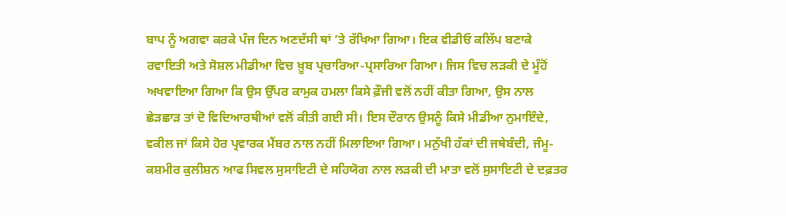ਬਾਪ ਨੂੰ ਅਗਵਾ ਕਰਕੇ ਪੰਜ ਦਿਨ ਅਣਦੱਸੀ ਥਾਂ ’ਤੇ ਰੱਖਿਆ ਗਿਆ। ਇਕ ਵੀਡੀਓ ਕਲਿੱਪ ਬਣਾਕੇ ਰਵਾਇਤੀ ਅਤੇ ਸੋਸ਼ਲ ਮੀਡੀਆ ਵਿਚ ਖ਼ੂਬ ਪ੍ਰਚਾਰਿਆ-ਪ੍ਰਸਾਰਿਆ ਗਿਆ। ਜਿਸ ਵਿਚ ਲੜਕੀ ਦੇ ਮੂੰਹੋਂ ਅਖਵਾਇਆ ਗਿਆ ਕਿ ਉਸ ਉੱਪਰ ਕਾਮੁਕ ਹਮਲਾ ਕਿਸੇ ਫ਼ੌਜੀ ਵਲੋਂ ਨਹੀਂ ਕੀਤਾ ਗਿਆ, ਉਸ ਨਾਲ ਛੇੜਛਾੜ ਤਾਂ ਦੋ ਵਿਦਿਆਰਥੀਆਂ ਵਲੋਂ ਕੀਤੀ ਗਈ ਸੀ। ਇਸ ਦੌਰਾਨ ਉਸਨੂੰ ਕਿਸੇ ਮੀਡੀਆ ਨੁਮਾਇੰਦੇ, ਵਕੀਲ ਜਾਂ ਕਿਸੇ ਹੋਰ ਪ੍ਰਵਾਰਕ ਮੈਂਬਰ ਨਾਲ ਨਹੀਂ ਮਿਲਾਇਆ ਗਿਆ। ਮਨੁੱਖੀ ਹੱਕਾਂ ਦੀ ਜਥੇਬੰਦੀ, ਜੰਮੂ-ਕਸ਼ਮੀਰ ਕੁਲੀਸ਼ਨ ਆਫ ਸਿਵਲ ਸੁਸਾਇਟੀ ਦੇ ਸਹਿਯੋਗ ਨਾਲ ਲੜਕੀ ਦੀ ਮਾਤਾ ਵਲੋਂ ਸੁਸਾਇਟੀ ਦੇ ਦਫ਼ਤਰ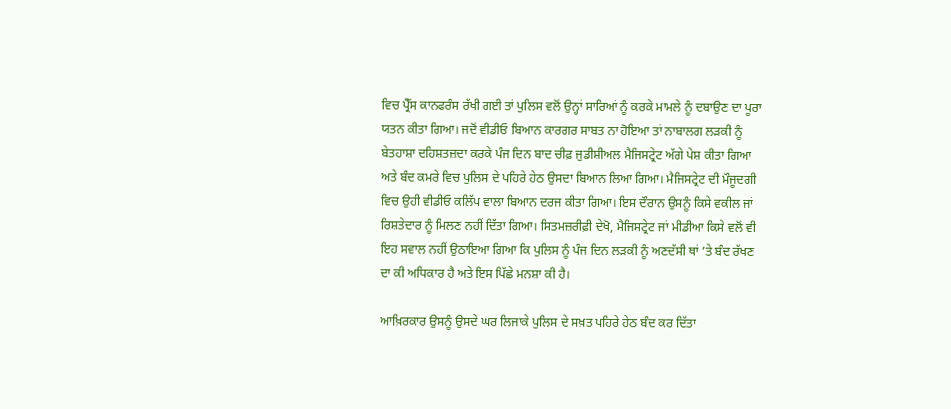ਵਿਚ ਪ੍ਰੈੱਸ ਕਾਨਫਰੰਸ ਰੱਖੀ ਗਈ ਤਾਂ ਪੁਲਿਸ ਵਲੋਂ ਉਨ੍ਹਾਂ ਸਾਰਿਆਂ ਨੂੰ ਕਰਕੇ ਮਾਮਲੇ ਨੂੰ ਦਬਾਉਣ ਦਾ ਪੂਰਾ ਯਤਨ ਕੀਤਾ ਗਿਆ। ਜਦੋਂ ਵੀਡੀਓ ਬਿਆਨ ਕਾਰਗਰ ਸਾਬਤ ਨਾ ਹੋਇਆ ਤਾਂ ਨਾਬਾਲਗ ਲੜਕੀ ਨੂੰ ਬੇਤਹਾਸ਼ਾ ਦਹਿਸ਼ਤਜ਼ਦਾ ਕਰਕੇ ਪੰਜ ਦਿਨ ਬਾਦ ਚੀਫ਼ ਜੁਡੀਸ਼ੀਅਲ ਮੈਜਿਸਟ੍ਰੇਟ ਅੱਗੇ ਪੇਸ਼ ਕੀਤਾ ਗਿਆ ਅਤੇ ਬੰਦ ਕਮਰੇ ਵਿਚ ਪੁਲਿਸ ਦੇ ਪਹਿਰੇ ਹੇਠ ਉਸਦਾ ਬਿਆਨ ਲਿਆ ਗਿਆ। ਮੈਜਿਸਟ੍ਰੇਟ ਦੀ ਮੌਜੂਦਗੀ ਵਿਚ ਉਹੀ ਵੀਡੀਓ ਕਲਿੱਪ ਵਾਲਾ ਬਿਆਨ ਦਰਜ ਕੀਤਾ ਗਿਆ। ਇਸ ਦੌਰਾਨ ਉਸਨੂੰ ਕਿਸੇ ਵਕੀਲ ਜਾਂ ਰਿਸ਼ਤੇਦਾਰ ਨੂੰ ਮਿਲਣ ਨਹੀਂ ਦਿੱਤਾ ਗਿਆ। ਸਿਤਮਜ਼ਰੀਫ਼ੀ ਦੇਖੋ, ਮੈਜਿਸਟ੍ਰੇਟ ਜਾਂ ਮੀਡੀਆ ਕਿਸੇ ਵਲੋਂ ਵੀ ਇਹ ਸਵਾਲ ਨਹੀਂ ਉਠਾਇਆ ਗਿਆ ਕਿ ਪੁਲਿਸ ਨੂੰ ਪੰਜ ਦਿਨ ਲੜਕੀ ਨੂੰ ਅਣਦੱਸੀ ਥਾਂ ’ਤੇ ਬੰਦ ਰੱਖਣ ਦਾ ਕੀ ਅਧਿਕਾਰ ਹੈ ਅਤੇ ਇਸ ਪਿੱਛੇ ਮਨਸ਼ਾ ਕੀ ਹੈ।

ਆਖ਼ਿਰਕਾਰ ਉਸਨੂੰ ਉਸਦੇ ਘਰ ਲਿਜਾਕੇ ਪੁਲਿਸ ਦੇ ਸਖ਼ਤ ਪਹਿਰੇ ਹੇਠ ਬੰਦ ਕਰ ਦਿੱਤਾ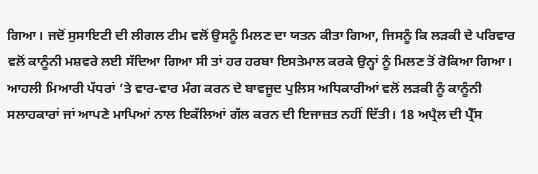ਗਿਆ। ਜਦੋਂ ਸੁਸਾਇਟੀ ਦੀ ਲੀਗਲ ਟੀਮ ਵਲੋਂ ਉਸਨੂੰ ਮਿਲਣ ਦਾ ਯਤਨ ਕੀਤਾ ਗਿਆ, ਜਿਸਨੂੰ ਕਿ ਲੜਕੀ ਦੇ ਪਰਿਵਾਰ ਵਲੋਂ ਕਾਨੂੰਨੀ ਮਸ਼ਵਰੇ ਲਈ ਸੱਦਿਆ ਗਿਆ ਸੀ ਤਾਂ ਹਰ ਹਰਬਾ ਇਸਤੇਮਾਲ ਕਰਕੇ ਉਨ੍ਹਾਂ ਨੂੰ ਮਿਲਣ ਤੋਂ ਰੋਕਿਆ ਗਿਆ। ਆਹਲੀ ਮਿਆਰੀ ਪੱਧਰਾਂ ’ਤੇ ਵਾਰ-ਵਾਰ ਮੰਗ ਕਰਨ ਦੇ ਬਾਵਜੂਦ ਪੁਲਿਸ ਅਧਿਕਾਰੀਆਂ ਵਲੋਂ ਲੜਕੀ ਨੂੰ ਕਾਨੂੰਨੀ ਸਲਾਹਕਾਰਾਂ ਜਾਂ ਆਪਣੇ ਮਾਪਿਆਂ ਨਾਲ ਇਕੱਲਿਆਂ ਗੱਲ ਕਰਨ ਦੀ ਇਜਾਜ਼ਤ ਨਹੀਂ ਦਿੱਤੀ। 18 ਅਪ੍ਰੈਲ ਦੀ ਪ੍ਰੈੱਸ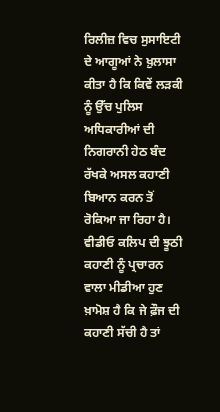ਰਿਲੀਜ਼ ਵਿਚ ਸੁਸਾਇਟੀ ਦੇ ਆਗੂਆਂ ਨੇ ਖ਼ੁਲਾਸਾ ਕੀਤਾ ਹੈ ਕਿ ਕਿਵੇਂ ਲੜਕੀ ਨੂੰ ਉੱਚ ਪੁਲਿਸ ਅਧਿਕਾਰੀਆਂ ਦੀ ਨਿਗਰਾਨੀ ਹੇਠ ਬੰਦ ਰੱਖਕੇ ਅਸਲ ਕਹਾਣੀ ਬਿਆਨ ਕਰਨ ਤੋਂ ਰੋਕਿਆ ਜਾ ਰਿਹਾ ਹੈ। ਵੀਡੀਓ ਕਲਿਪ ਦੀ ਝੂਠੀ ਕਹਾਣੀ ਨੂੰ ਪ੍ਰਚਾਰਨ ਵਾਲਾ ਮੀਡੀਆ ਹੁਣ ਖ਼ਾਮੋਸ਼ ਹੈ ਕਿ ਜੇ ਫ਼ੌਜ ਦੀ ਕਹਾਣੀ ਸੱਚੀ ਹੈ ਤਾਂ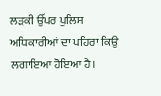ਲੜਕੀ ਉੱਪਰ ਪੁਲਿਸ ਅਧਿਕਾਰੀਆਂ ਦਾ ਪਹਿਰਾ ਕਿਉ ਲਗਾਇਆ ਹੋਇਆ ਹੈ।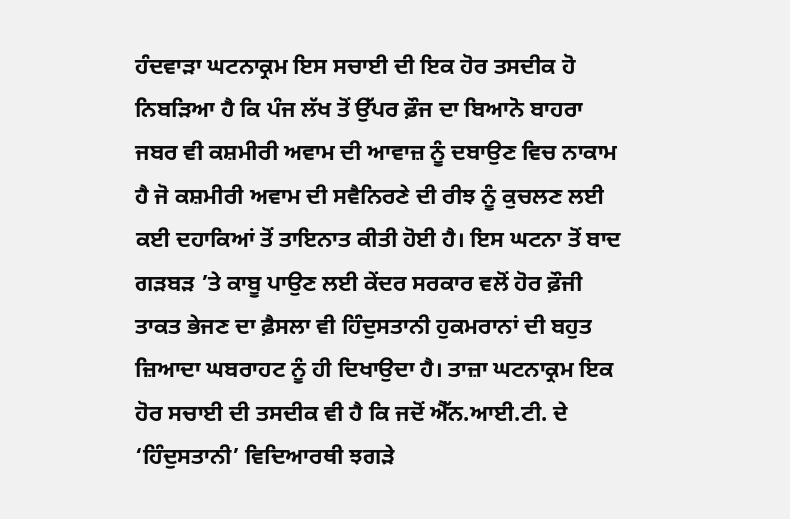ਹੰਦਵਾੜਾ ਘਟਨਾਕ੍ਰਮ ਇਸ ਸਚਾਈ ਦੀ ਇਕ ਹੋਰ ਤਸਦੀਕ ਹੋ ਨਿਬੜਿਆ ਹੈ ਕਿ ਪੰਜ ਲੱਖ ਤੋਂ ਉੱਪਰ ਫ਼ੌਜ ਦਾ ਬਿਆਨੋ ਬਾਹਰਾ ਜਬਰ ਵੀ ਕਸ਼ਮੀਰੀ ਅਵਾਮ ਦੀ ਆਵਾਜ਼ ਨੂੰ ਦਬਾਉਣ ਵਿਚ ਨਾਕਾਮ ਹੈ ਜੋ ਕਸ਼ਮੀਰੀ ਅਵਾਮ ਦੀ ਸਵੈਨਿਰਣੇ ਦੀ ਰੀਝ ਨੂੰ ਕੁਚਲਣ ਲਈ ਕਈ ਦਹਾਕਿਆਂ ਤੋਂ ਤਾਇਨਾਤ ਕੀਤੀ ਹੋਈ ਹੈ। ਇਸ ਘਟਨਾ ਤੋਂ ਬਾਦ ਗੜਬੜ ’ਤੇ ਕਾਬੂ ਪਾਉਣ ਲਈ ਕੇਂਦਰ ਸਰਕਾਰ ਵਲੋਂ ਹੋਰ ਫ਼ੌਜੀ ਤਾਕਤ ਭੇਜਣ ਦਾ ਫ਼ੈਸਲਾ ਵੀ ਹਿੰਦੁਸਤਾਨੀ ਹੁਕਮਰਾਨਾਂ ਦੀ ਬਹੁਤ ਜ਼ਿਆਦਾ ਘਬਰਾਹਟ ਨੂੰ ਹੀ ਦਿਖਾਉਦਾ ਹੈ। ਤਾਜ਼ਾ ਘਟਨਾਕ੍ਰਮ ਇਕ ਹੋਰ ਸਚਾਈ ਦੀ ਤਸਦੀਕ ਵੀ ਹੈ ਕਿ ਜਦੋਂ ਐੱਨ.ਆਈ.ਟੀ. ਦੇ ‘ਹਿੰਦੁਸਤਾਨੀ’ ਵਿਦਿਆਰਥੀ ਝਗੜੇ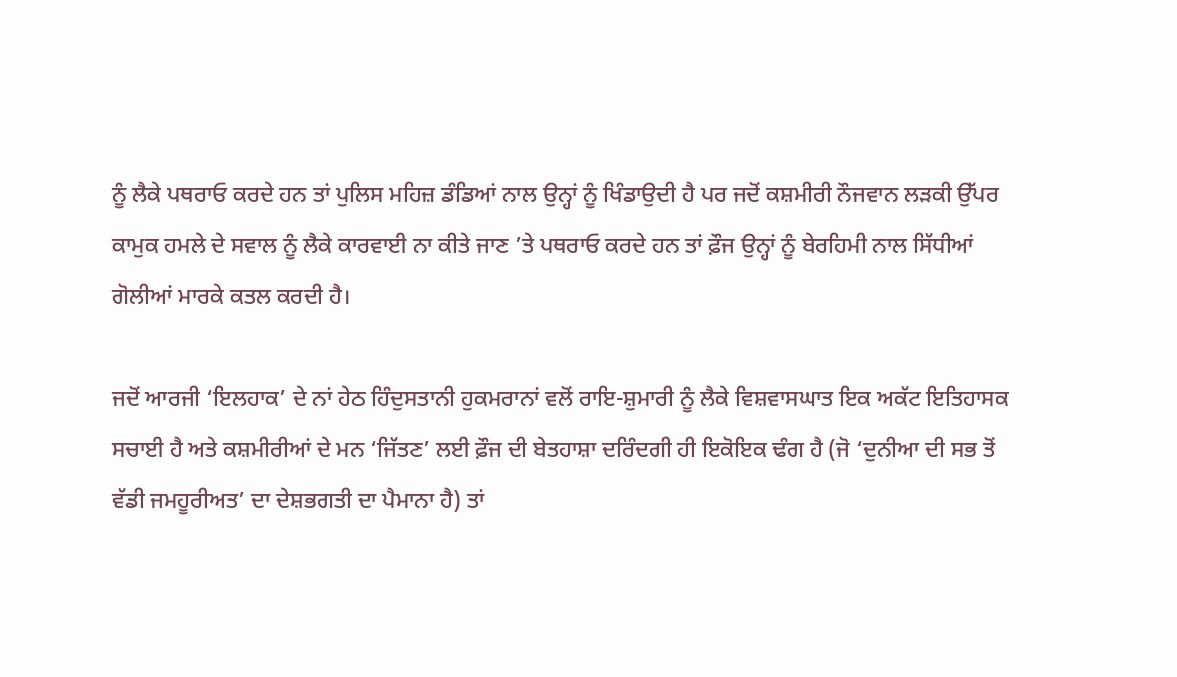ਨੂੰ ਲੈਕੇ ਪਥਰਾਓ ਕਰਦੇ ਹਨ ਤਾਂ ਪੁਲਿਸ ਮਹਿਜ਼ ਡੰਡਿਆਂ ਨਾਲ ਉਨ੍ਹਾਂ ਨੂੰ ਖਿੰਡਾਉਦੀ ਹੈ ਪਰ ਜਦੋਂ ਕਸ਼ਮੀਰੀ ਨੌਜਵਾਨ ਲੜਕੀ ਉੱਪਰ ਕਾਮੁਕ ਹਮਲੇ ਦੇ ਸਵਾਲ ਨੂੰ ਲੈਕੇ ਕਾਰਵਾਈ ਨਾ ਕੀਤੇ ਜਾਣ ’ਤੇ ਪਥਰਾਓ ਕਰਦੇ ਹਨ ਤਾਂ ਫ਼ੌਜ ਉਨ੍ਹਾਂ ਨੂੰ ਬੇਰਹਿਮੀ ਨਾਲ ਸਿੱਧੀਆਂ ਗੋਲੀਆਂ ਮਾਰਕੇ ਕਤਲ ਕਰਦੀ ਹੈ।

ਜਦੋਂ ਆਰਜੀ ‘ਇਲਹਾਕ’ ਦੇ ਨਾਂ ਹੇਠ ਹਿੰਦੁਸਤਾਨੀ ਹੁਕਮਰਾਨਾਂ ਵਲੋਂ ਰਾਇ-ਸ਼ੁਮਾਰੀ ਨੂੰ ਲੈਕੇ ਵਿਸ਼ਵਾਸਘਾਤ ਇਕ ਅਕੱਟ ਇਤਿਹਾਸਕ ਸਚਾਈ ਹੈ ਅਤੇ ਕਸ਼ਮੀਰੀਆਂ ਦੇ ਮਨ ‘ਜਿੱਤਣ’ ਲਈ ਫ਼ੌਜ ਦੀ ਬੇਤਹਾਸ਼ਾ ਦਰਿੰਦਗੀ ਹੀ ਇਕੋਇਕ ਢੰਗ ਹੈ (ਜੋ ‘ਦੁਨੀਆ ਦੀ ਸਭ ਤੋਂ ਵੱਡੀ ਜਮਹੂਰੀਅਤ’ ਦਾ ਦੇਸ਼ਭਗਤੀ ਦਾ ਪੈਮਾਨਾ ਹੈ) ਤਾਂ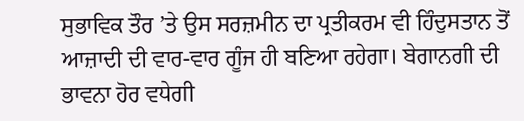ਸੁਭਾਵਿਕ ਤੌਰ ’ਤੇ ਉਸ ਸਰਜ਼ਮੀਨ ਦਾ ਪ੍ਰਤੀਕਰਮ ਵੀ ਹਿੰਦੁਸਤਾਨ ਤੋਂ ਆਜ਼ਾਦੀ ਦੀ ਵਾਰ-ਵਾਰ ਗੂੰਜ ਹੀ ਬਣਿਆ ਰਹੇਗਾ। ਬੇਗਾਨਗੀ ਦੀ ਭਾਵਨਾ ਹੋਰ ਵਧੇਗੀ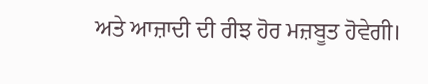ਅਤੇ ਆਜ਼ਾਦੀ ਦੀ ਰੀਝ ਹੋਰ ਮਜ਼ਬੂਤ ਹੋਵੇਗੀ।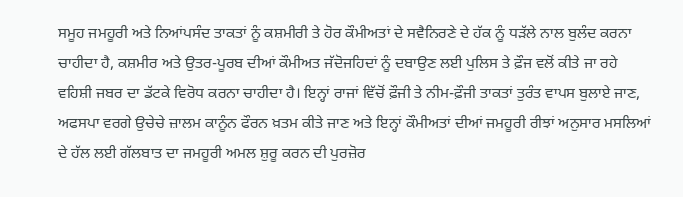ਸਮੂਹ ਜਮਹੂਰੀ ਅਤੇ ਨਿਆਂਪਸੰਦ ਤਾਕਤਾਂ ਨੂੰ ਕਸ਼ਮੀਰੀ ਤੇ ਹੋਰ ਕੌਮੀਅਤਾਂ ਦੇ ਸਵੈਨਿਰਣੇ ਦੇ ਹੱਕ ਨੂੰ ਧੜੱਲੇ ਨਾਲ ਬੁਲੰਦ ਕਰਨਾ ਚਾਹੀਦਾ ਹੈ, ਕਸ਼ਮੀਰ ਅਤੇ ਉਤਰ-ਪੂਰਬ ਦੀਆਂ ਕੌਮੀਅਤ ਜੱਦੋਜਹਿਦਾਂ ਨੂੰ ਦਬਾਉਣ ਲਈ ਪੁਲਿਸ ਤੇ ਫ਼ੌਜ ਵਲੋਂ ਕੀਤੇ ਜਾ ਰਹੇ ਵਹਿਸ਼ੀ ਜਬਰ ਦਾ ਡੱਟਕੇ ਵਿਰੋਧ ਕਰਨਾ ਚਾਹੀਦਾ ਹੈ। ਇਨ੍ਹਾਂ ਰਾਜਾਂ ਵਿੱਚੋਂ ਫ਼ੌਜੀ ਤੇ ਨੀਮ-ਫ਼ੌਜੀ ਤਾਕਤਾਂ ਤੁਰੰਤ ਵਾਪਸ ਬੁਲਾਏ ਜਾਣ, ਅਫਸਪਾ ਵਰਗੇ ਉਚੇਚੇ ਜ਼ਾਲਮ ਕਾਨੂੰਨ ਫੌਰਨ ਖ਼ਤਮ ਕੀਤੇ ਜਾਣ ਅਤੇ ਇਨ੍ਹਾਂ ਕੌਮੀਅਤਾਂ ਦੀਆਂ ਜਮਹੂਰੀ ਰੀਝਾਂ ਅਨੁਸਾਰ ਮਸਲਿਆਂ ਦੇ ਹੱਲ ਲਈ ਗੱਲਬਾਤ ਦਾ ਜਮਹੂਰੀ ਅਮਲ ਸ਼ੁਰੂ ਕਰਨ ਦੀ ਪੁਰਜ਼ੋਰ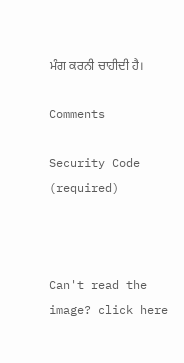ਮੰਗ ਕਰਨੀ ਚਾਹੀਦੀ ਹੈ।

Comments

Security Code (required)



Can't read the image? click here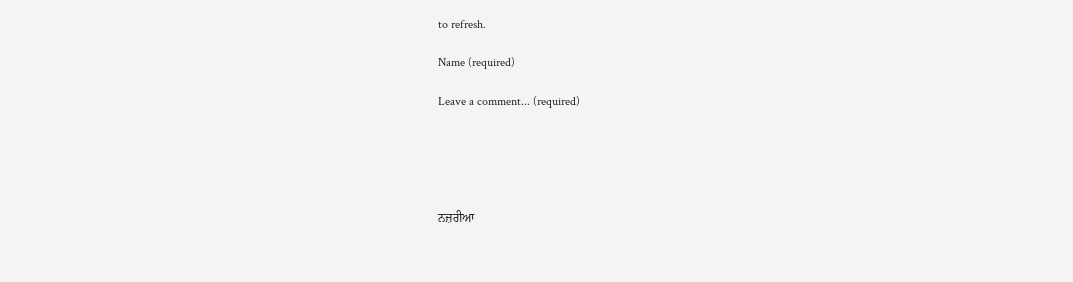to refresh.

Name (required)

Leave a comment... (required)





ਨਜ਼ਰੀਆ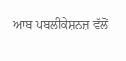ਆਬ ਪਬਲੀਕੇਸ਼ਨਜ਼ ਵੱਲੋਂ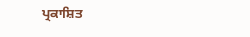ਪ੍ਰਕਾਸ਼ਿਤ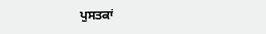ਪੁਸਤਕਾਂ